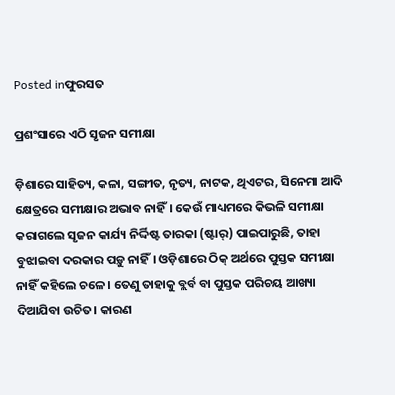Posted inଫୁରସତ

ପ୍ରଶଂସାରେ ଏଠି ସୃଜନ ସମୀକ୍ଷା

ଡ଼ିଶାରେ ସାହିତ୍ୟ, କଳା, ସଙ୍ଗୀତ, ନୃତ୍ୟ, ନାଟକ, ଥିଏଟର, ସିନେମା ଆଦି କ୍ଷେତ୍ରରେ ସମୀକ୍ଷାର ଅଭାବ ନାହିଁ। କେଉଁ ମାଧ୍ୟମରେ କିଭଳି ସମୀକ୍ଷା କରାଗଲେ ସୃଜନ କାର୍ଯ୍ୟ ନିର୍ଦ୍ଦିଷ୍ଟ ତାରକା (ଷ୍ଟାର୍‌) ପାଇପାରୁଛି, ତାହା ବୁଝାଇବା ଦରକାର ପଡ଼ୁ ନାହିଁ। ଓଡ଼ିଶାରେ ଠିକ୍‌ ଅର୍ଥରେ ପୁସ୍ତକ ସମୀକ୍ଷା ନାହିଁ କହିଲେ ଚଳେ। ତେଣୁ ତାହାକୁ ବ୍ଲର୍ବ ବା ପୁସ୍ତକ ପରିଚୟ ଆଖ୍ୟା ଦିଆଯିବା ଉଚିତ। କାରଣ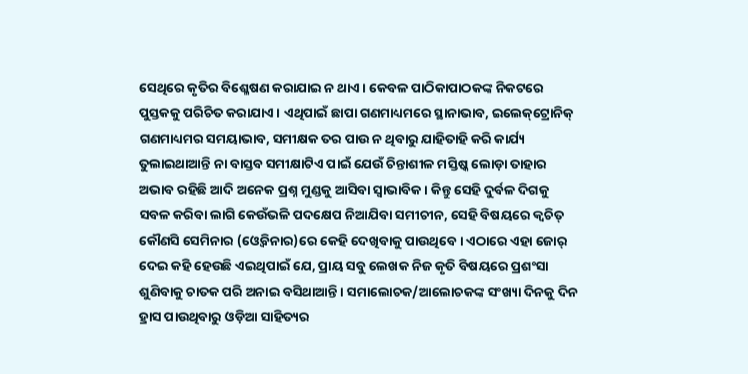ସେଥିରେ କୃତିର ବିଶ୍ଳେଷଣ କରାଯାଇ ନ ଥାଏ। କେବଳ ପାଠିକାପାଠକଙ୍କ ନିକଟରେ ପୁସ୍ତକକୁ ପରିଚିତ କରାଯାଏ। ଏଥିପାଇଁ ଛାପା ଗଣମାଧ୍ୟମରେ ସ୍ଥାନାଭାବ, ଇଲେକ୍‌ଟ୍ରୋନିକ୍‌ ଗଣମାଧ୍ୟମର ସମୟାଭାବ, ସମୀକ୍ଷକ ତର ପାଉ ନ ଥିବାରୁ ଯାହିତାହି କରି କାର୍ଯ୍ୟ ତୁଲାଇଥାଆନ୍ତି ନା ବାସ୍ତବ ସମୀକ୍ଷାଟିଏ ପାଇଁ ଯେଉଁ ଚିନ୍ତାଶୀଳ ମସ୍ତିଷ୍କ ଲୋଡ଼ା ତାହାର ଅଭାବ ରହିଛି ଆଦି ଅନେକ ପ୍ରଶ୍ନ ମୁଣ୍ଡକୁ ଆସିବା ସ୍ବାଭାବିକ। କିନ୍ତୁ ସେହି ଦୁର୍ବଳ ଦିଗକୁ ସବଳ କରିବା ଲାଗି କେଉଁଭଳି ପଦକ୍ଷେପ ନିଆଯିବା ସମୀଚୀନ, ସେହି ବିଷୟରେ କ୍ୱଚିତ୍‌ କୌଣସି ସେମିନାର (ଓ୍ବେବିନାର)ରେ କେହି ଦେଖିବାକୁ ପାଉଥିବେ। ଏଠାରେ ଏହା ଜୋର୍‌ ଦେଇ କହି ହେଉଛି ଏଇଥିପାଇଁ ଯେ, ପ୍ରାୟ ସବୁ ଲେଖକ ନିଜ କୃତି ବିଷୟରେ ପ୍ରଶଂସା ଶୁଣିବାକୁ ଚାତକ ପରି ଅନାଇ ବସିଥାଆନ୍ତି। ସମାଲୋଚକ/ଆଲୋଚକଙ୍କ ସଂଖ୍ୟା ଦିନକୁ ଦିନ ହ୍ରାସ ପାଉଥିବାରୁ ଓଡ଼ିଆ ସାହିତ୍ୟର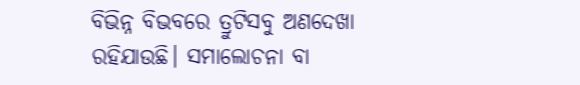ବିଭିନ୍ନ ବିଭବରେ ତ୍ରୁଟିସବୁ ଅଣଦେଖା ରହିଯାଉଛି। ସମାଲୋଚନା ବା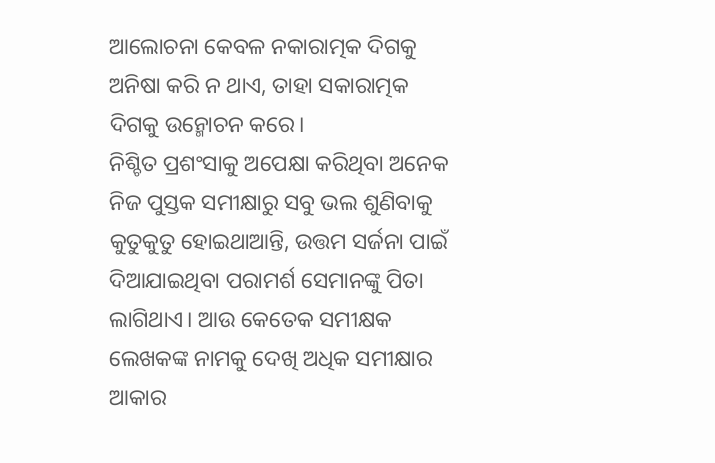ଆଲୋଚନା କେବଳ ନକାରାତ୍ମକ ଦିଗକୁ ଅନିଷା କରି ନ ଥାଏ, ତାହା ସକାରାତ୍ମକ ଦିଗକୁ ଉନ୍ମୋଚନ କରେ।
ନିଶ୍ଚିତ ପ୍ରଶଂସାକୁ ଅପେକ୍ଷା କରିଥିବା ଅନେକ ନିଜ ପୁସ୍ତକ ସମୀକ୍ଷାରୁ ସବୁ ଭଲ ଶୁଣିବାକୁ କୁତୁକୁତୁ ହୋଇଥାଆନ୍ତି, ଉତ୍ତମ ସର୍ଜନା ପାଇଁ ଦିଆଯାଇଥିବା ପରାମର୍ଶ ସେମାନଙ୍କୁ ପିତା ଲାଗିଥାଏ। ଆଉ କେତେକ ସମୀକ୍ଷକ ଲେଖକଙ୍କ ନାମକୁ ଦେଖି ଅଧିକ ସମୀକ୍ଷାର ଆକାର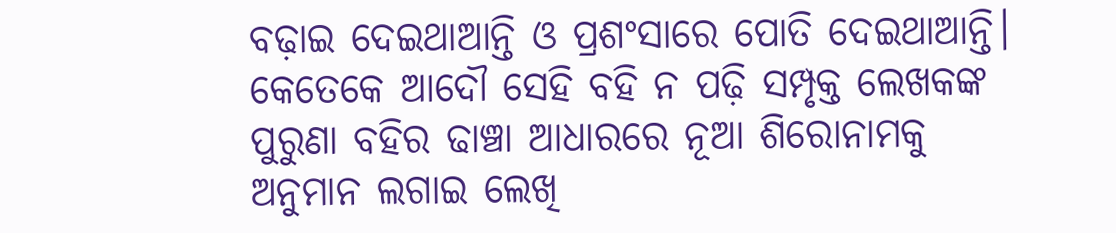ବଢ଼ାଇ ଦେଇଥାଆନ୍ତି ଓ ପ୍ରଶଂସାରେ ପୋତି ଦେଇଥାଆନ୍ତି। କେତେକେ ଆଦୌ ସେହି ବହି ନ ପଢ଼ି ସମ୍ପୃକ୍ତ ଲେଖକଙ୍କ ପୁରୁଣା ବହିର ଢାଞ୍ଚା ଆଧାରରେ ନୂଆ ଶିରୋନାମକୁ ଅନୁମାନ ଲଗାଇ ଲେଖି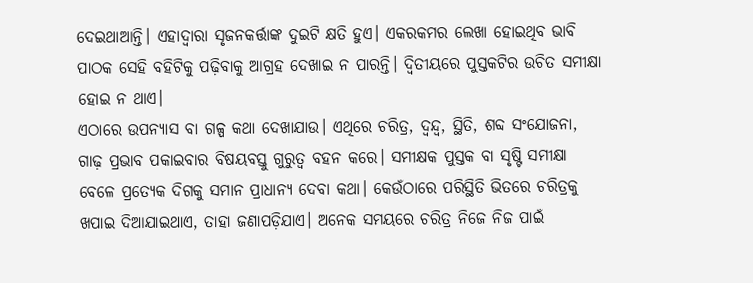ଦେଇଥାଆନ୍ତି। ଏହାଦ୍ୱାରା ସୃଜନକର୍ତ୍ତାଙ୍କ ଦୁଇଟି କ୍ଷତି ହୁଏ। ଏକରକମର ଲେଖା ହୋଇଥିବ ଭାବି ପାଠକ ସେହି ବହିଟିକୁ ପଢ଼ିବାକୁ ଆଗ୍ରହ ଦେଖାଇ ନ ପାରନ୍ତି। ଦ୍ୱିତୀୟରେ ପୁସ୍ତକଟିର ଉଚିତ ସମୀକ୍ଷା ହୋଇ ନ ଥାଏ।
ଏଠାରେ ଉପନ୍ୟାସ ବା ଗଳ୍ପ କଥା ଦେଖାଯାଉ। ଏଥିରେ ଚରିତ୍ର, ଦ୍ୱନ୍ଦ୍ୱ, ସ୍ଥିତି, ଶବ୍ଦ ସଂଯୋଜନା, ଗାଢ଼ ପ୍ରଭାବ ପକାଇବାର ବିଷୟବସ୍ତୁ ଗୁରୁତ୍ୱ ବହନ କରେ। ସମୀକ୍ଷକ ପୁସ୍ତକ ବା ସୃଷ୍ଟି ସମୀକ୍ଷା ବେଳେ ପ୍ରତ୍ୟେକ ଦିଗକୁ ସମାନ ପ୍ରାଧାନ୍ୟ ଦେବା କଥା। କେଉଁଠାରେ ପରିସ୍ଥିତି ଭିତରେ ଚରିତ୍ରକୁ ଖପାଇ ଦିଆଯାଇଥାଏ, ତାହା ଜଣାପଡ଼ିଯାଏ। ଅନେକ ସମୟରେ ଚରିତ୍ର ନିଜେ ନିଜ ପାଇଁ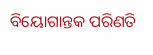ବିୟୋଗାନ୍ତକ ପରିଣତି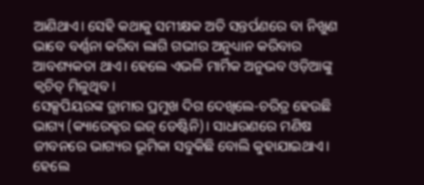ଆଣିଥାଏ। ସେହି କଥାକୁ ସମୀକ୍ଷକ ଅତି ସନ୍ତର୍ପଣରେ ବା ନିଖୁଣ ଭାବେ ବର୍ଣ୍ଣନା କରିବା ଲାଗି ଗଭୀର ଅନୁଧ୍ୟାନ କରିବାର ଆବଶ୍ୟକତା ଥାଏ। ହେଲେ ଏଭଳି ମାର୍ମିକ ଅନୁଭବ ଓଡ଼ିଆଙ୍କୁ କ୍ୱଚିତ୍‌ ମିଳୁଥିବ।
ସେକ୍ସପିୟରଙ୍କ ଡ୍ରାମାର ପ୍ରମୁଖ ଦିଗ ଦେଖିଲେ-ଚରିତ୍ର ହେଉଛି ଭାଗ୍ୟ (କ୍ୟାରେକ୍ଟର ଇଜ୍‌ ଡେଷ୍ଟିନି)। ସାଧାରଣରେ ମଣିଷ ଜୀବନରେ ଭାଗ୍ୟର ଭୂମିକା ସବୁକିଛି ବୋଲି କୁହାଯାଇଥାଏ। ହେଲେ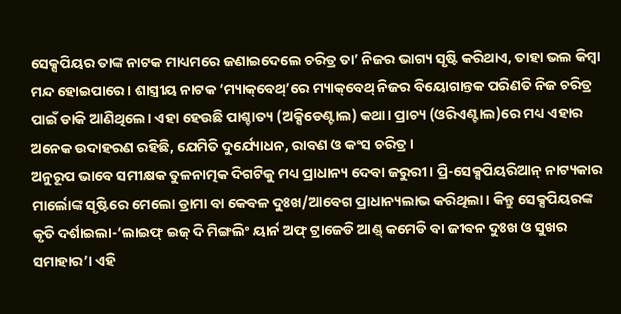ସେକ୍ସପିୟର ତାଙ୍କ ନାଟକ ମାଧ୍ୟମରେ ଜଣାଇଦେଲେ ଚରିତ୍ର ତା’ ନିଜର ଭାଗ୍ୟ ସୃଷ୍ଟି କରିଥାଏ, ତାହା ଭଲ କିମ୍ବା ମନ୍ଦ ହୋଇପାରେ। ଶାସ୍ତ୍ରୀୟ ନାଟକ ‘ମ୍ୟାକ୍‌ବେଥ୍‌’ରେ ମ୍ୟାକ୍‌ବେଥ୍‌ ନିଜର ବିୟୋଗାନ୍ତକ ପରିଣତି ନିଜ ଚରିତ୍ର ପାଇଁ ଡାକି ଆଣିଥିଲେ। ଏହା ହେଉଛି ପାଶ୍ଚାତ୍ୟ (ଅକ୍ସିଡେଣ୍ଟାଲ) କଥା। ପ୍ରାଚ୍ୟ (ଓରିଏଣ୍ଟାଲ)ରେ ମଧ୍ୟ ଏହାର ଅନେକ ଉଦାହରଣ ରହିଛି, ଯେମିତି ଦୁର୍ଯ୍ୟୋଧନ, ରାବଣ ଓ କଂସ ଚରିତ୍ର।
ଅନୁରୂପ ଭାବେ ସମୀକ୍ଷକ ତୁଳନାତ୍ମକ ଦିଗଟିକୁ ମଧ୍ୟ ପ୍ରାଧାନ୍ୟ ଦେବା ଜରୁରୀ। ପ୍ରି-ସେକ୍ସପିୟରିଆନ୍‌ ନାଟ୍ୟକାର ମାର୍ଲୋଙ୍କ ସୃଷ୍ଟିରେ ମେଲୋ ଡ୍ରାମା ବା କେବଳ ଦୁଃଖ/ଆବେଗ ପ୍ରାଧାନ୍ୟଲାଭ କରିଥିଲା। କିନ୍ତୁ ସେକ୍ସପିୟରଙ୍କ କୃତି ଦର୍ଶାଇଲା-‘ଲାଇଫ୍‌ ଇଜ୍‌ ଦି ମିଙ୍ଗଲିଂ ୟାର୍ନ ଅଫ୍‌ ଟ୍ରାଜେଡି ଆଣ୍ଡ୍‌ କମେଡି ବା ଜୀବନ ଦୁଃଖ ଓ ସୁଖର ସମାହାର’। ଏହି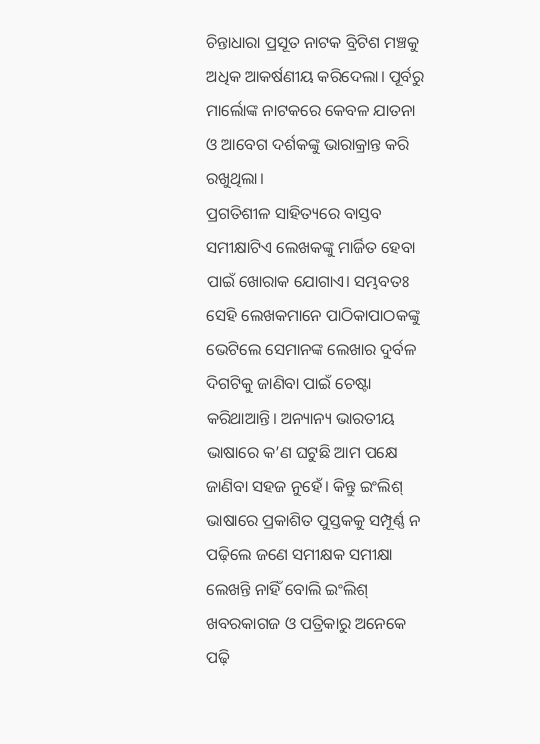ଚିନ୍ତାଧାରା ପ୍ରସୂତ ନାଟକ ବ୍ରିଟିଶ ମଞ୍ଚକୁ ଅଧିକ ଆକର୍ଷଣୀୟ କରିଦେଲା। ପୂର୍ବରୁ ମାର୍ଲୋଙ୍କ ନାଟକରେ କେବଳ ଯାତନା ଓ ଆବେଗ ଦର୍ଶକଙ୍କୁ ଭାରାକ୍ରାନ୍ତ କରି ରଖୁଥିଲା।
ପ୍ରଗତିଶୀଳ ସାହିତ୍ୟରେ ବାସ୍ତବ ସମୀକ୍ଷାଟିଏ ଲେଖକଙ୍କୁ ମାର୍ଜିତ ହେବା ପାଇଁ ଖୋରାକ ଯୋଗାଏ। ସମ୍ଭବତଃ ସେହି ଲେଖକମାନେ ପାଠିକାପାଠକଙ୍କୁ ଭେଟିଲେ ସେମାନଙ୍କ ଲେଖାର ଦୁର୍ବଳ ଦିଗଟିକୁ ଜାଣିବା ପାଇଁ ଚେଷ୍ଟା କରିଥାଆନ୍ତି। ଅନ୍ୟାନ୍ୟ ଭାରତୀୟ ଭାଷାରେ କ’ଣ ଘଟୁଛି ଆମ ପକ୍ଷେ ଜାଣିବା ସହଜ ନୁହେଁ। କିନ୍ତୁ ଇଂଲିଶ୍‌ ଭାଷାରେ ପ୍ରକାଶିତ ପୁସ୍ତକକୁ ସମ୍ପୂର୍ଣ୍ଣ ନ ପଢ଼ିଲେ ଜଣେ ସମୀକ୍ଷକ ସମୀକ୍ଷା ଲେଖନ୍ତି ନାହିଁ ବୋଲି ଇଂଲିଶ୍‌ ଖବରକାଗଜ ଓ ପତ୍ରିକାରୁ ଅନେକେ ପଢ଼ି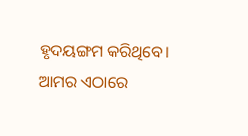ହୃଦୟଙ୍ଗମ କରିଥିବେ। ଆମର ଏଠାରେ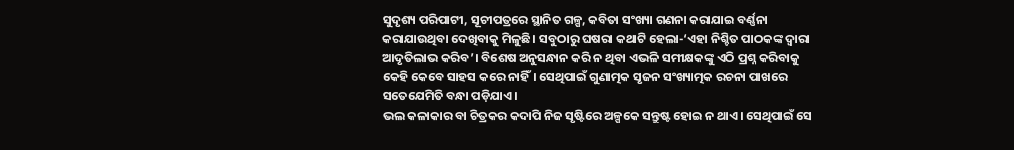ସୁଦୃଶ୍ୟ ପରିପାଟୀ, ସୂଚୀପତ୍ରରେ ସ୍ଥାନିତ ଗଳ୍ପ, କବିତା ସଂଖ୍ୟା ଗଣନା କରାଯାଇ ବର୍ଣ୍ଣନା କରାଯାଉଥିବା ଦେଖିବାକୁ ମିଳୁଛି। ସବୁଠାରୁ ଘଷରା କଥାଟି ହେଲା-‘ଏହା ନିଶ୍ଚିତ ପାଠକଙ୍କ ଦ୍ୱାରା ଆଦୃତିଲାଭ କରିବ’। ବିଶେଷ ଅନୁସନ୍ଧାନ କରି ନ ଥିବା ଏଭଳି ସମୀକ୍ଷକଙ୍କୁ ଏଠି ପ୍ରଶ୍ନ କରିବାକୁ କେହି କେବେ ସାହସ କରେ ନାହିଁ। ସେଥିପାଇଁ ଗୁଣାତ୍ମକ ସୃଜନ ସଂଖ୍ୟାତ୍ମକ ରଚନା ପାଖରେ ସତେଯେମିତି ବନ୍ଧା ପଡ଼ିଯାଏ।
ଭଲ କଳାକାର ବା ଚିତ୍ରକର କଦାପି ନିଜ ସୃଷ୍ଟିରେ ଅଳ୍ପକେ ସନ୍ତୁଷ୍ଟ ହୋଇ ନ ଥାଏ। ସେଥିପାଇଁ ସେ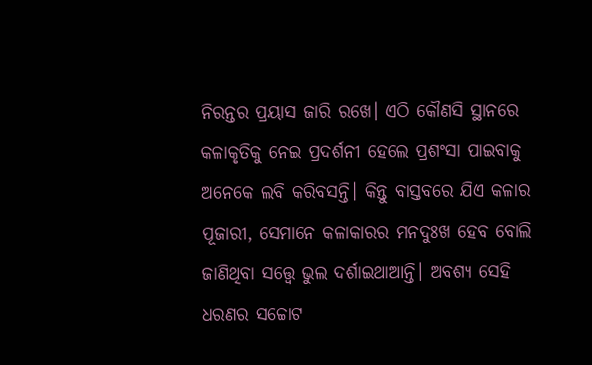ନିରନ୍ତର ପ୍ରୟାସ ଜାରି ରଖେ। ଏଠି କୌଣସି ସ୍ଥାନରେ କଳାକୃତିକୁ ନେଇ ପ୍ରଦର୍ଶନୀ ହେଲେ ପ୍ରଶଂସା ପାଇବାକୁ ଅନେକେ ଲବି କରିବସନ୍ତି। କିନ୍ତୁ ବାସ୍ତବରେ ଯିଏ କଳାର ପୂଜାରୀ, ସେମାନେ କଳାକାରର ମନଦୁଃଖ ହେବ ବୋଲି ଜାଣିଥିବା ସତ୍ତ୍ୱେ ଭୁଲ ଦର୍ଶାଇଥାଆନ୍ତି। ଅବଶ୍ୟ ସେହି ଧରଣର ସଚ୍ଚୋଟ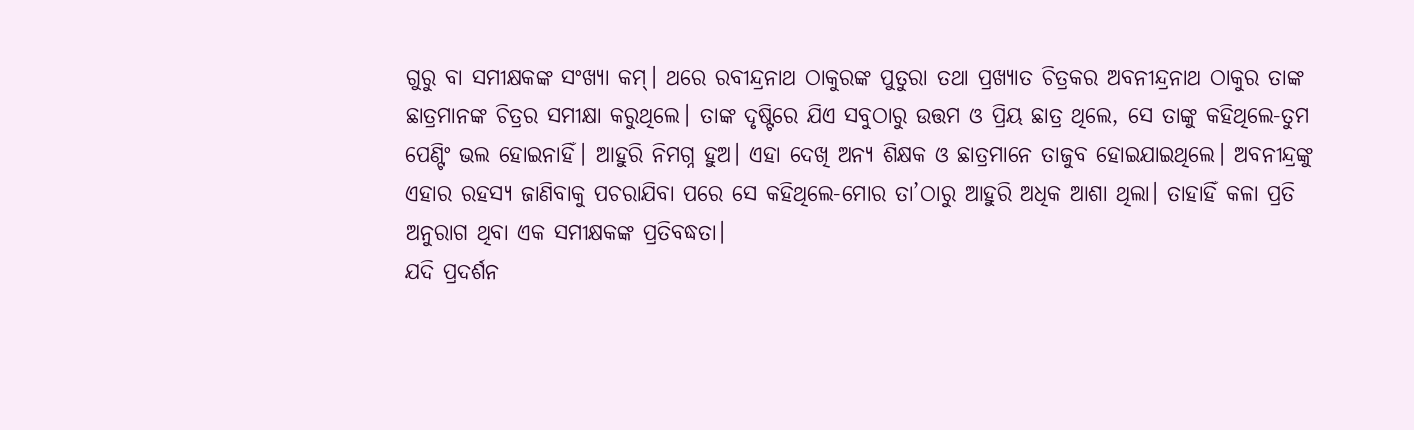ଗୁରୁ ବା ସମୀକ୍ଷକଙ୍କ ସଂଖ୍ୟା କମ୍‌। ଥରେ ରବୀନ୍ଦ୍ରନାଥ ଠାକୁରଙ୍କ ପୁତୁରା ତଥା ପ୍ରଖ୍ୟାତ ଚିତ୍ରକର ଅବନୀନ୍ଦ୍ରନାଥ ଠାକୁର ତାଙ୍କ ଛାତ୍ରମାନଙ୍କ ଚିତ୍ରର ସମୀକ୍ଷା କରୁଥିଲେ। ତାଙ୍କ ଦୃଷ୍ଟିରେ ଯିଏ ସବୁଠାରୁ ଉତ୍ତମ ଓ ପ୍ରିୟ ଛାତ୍ର ଥିଲେ, ସେ ତାଙ୍କୁ କହିଥିଲେ-ତୁମ ପେଣ୍ଟିଂ ଭଲ ହୋଇନାହିଁ। ଆହୁରି ନିମଗ୍ନ ହୁଅ। ଏହା ଦେଖି ଅନ୍ୟ ଶିକ୍ଷକ ଓ ଛାତ୍ରମାନେ ତାଜୁବ ହୋଇଯାଇଥିଲେ। ଅବନୀନ୍ଦ୍ରଙ୍କୁ ଏହାର ରହସ୍ୟ ଜାଣିବାକୁ ପଚରାଯିବା ପରେ ସେ କହିଥିଲେ-ମୋର ତା’ଠାରୁ ଆହୁରି ଅଧିକ ଆଶା ଥିଲା। ତାହାହିଁ କଳା ପ୍ରତି ଅନୁରାଗ ଥିବା ଏକ ସମୀକ୍ଷକଙ୍କ ପ୍ରତିବଦ୍ଧତା।
ଯଦି ପ୍ରଦର୍ଶନ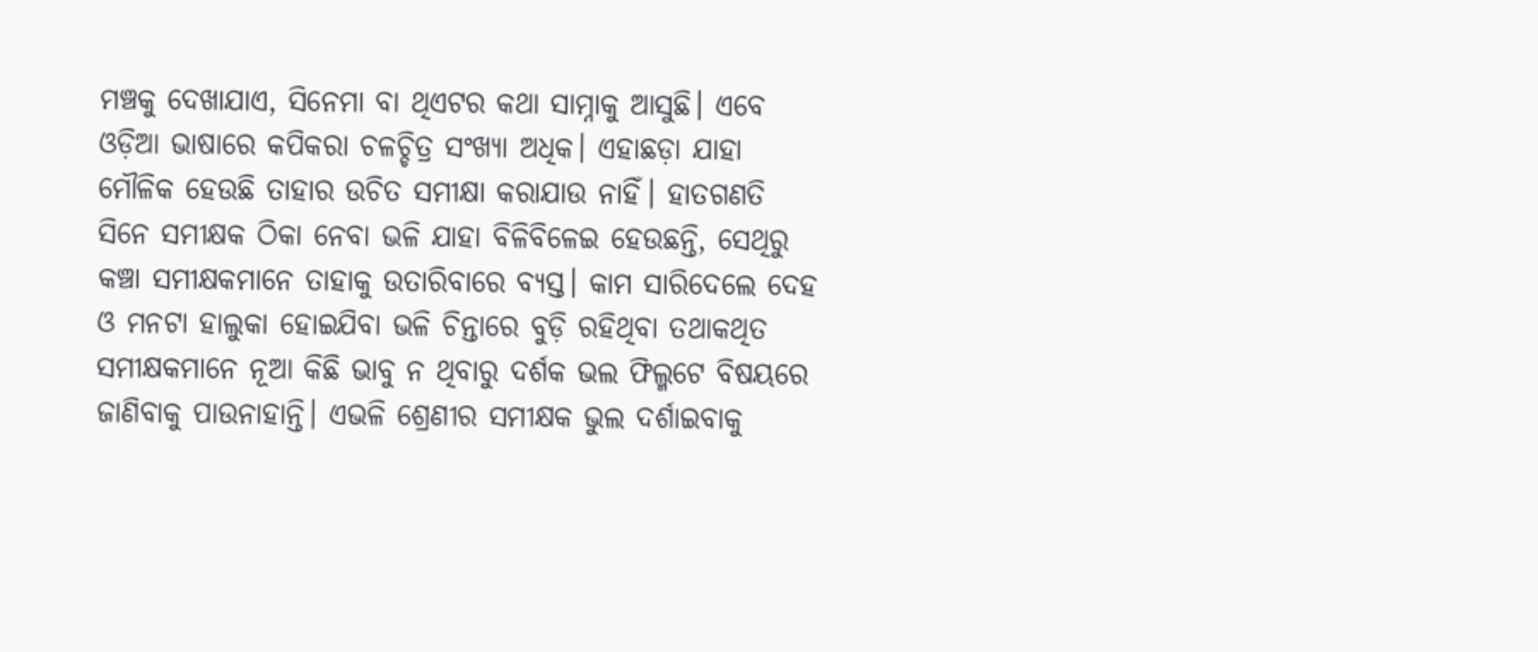ମଞ୍ଚକୁ ଦେଖାଯାଏ, ସିନେମା ବା ଥିଏଟର କଥା ସାମ୍ନାକୁ ଆସୁଛି। ଏବେ ଓଡ଼ିଆ ଭାଷାରେ କପିକରା ଚଳଚ୍ଚିତ୍ର ସଂଖ୍ୟା ଅଧିକ। ଏହାଛଡ଼ା ଯାହା ମୌଳିକ ହେଉଛି ତାହାର ଉଚିତ ସମୀକ୍ଷା କରାଯାଉ ନାହିଁ। ହାତଗଣତି ସିନେ ସମୀକ୍ଷକ ଠିକା ନେବା ଭଳି ଯାହା ବିଳିବିଳେଇ ହେଉଛନ୍ତି, ସେଥିରୁ କଞ୍ଚା ସମୀକ୍ଷକମାନେ ତାହାକୁ ଉତାରିବାରେ ବ୍ୟସ୍ତ। କାମ ସାରିଦେଲେ ଦେହ ଓ ମନଟା ହାଲୁକା ହୋଇଯିବା ଭଳି ଚିନ୍ତାରେ ବୁଡ଼ି ରହିଥିବା ତଥାକଥିତ ସମୀକ୍ଷକମାନେ ନୂଆ କିଛି ଭାବୁ ନ ଥିବାରୁ ଦର୍ଶକ ଭଲ ଫିଲ୍ମଟେ ବିଷୟରେ ଜାଣିବାକୁ ପାଉନାହାନ୍ତି। ଏଭଳି ଶ୍ରେଣୀର ସମୀକ୍ଷକ ଭୁଲ ଦର୍ଶାଇବାକୁ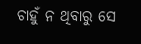ଚାହୁଁ ନ ଥିବାରୁ ସେ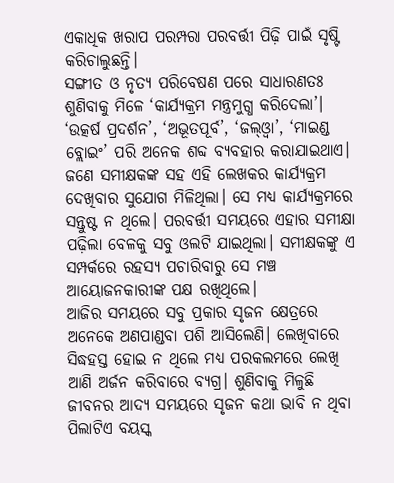ଏକାଧିକ ଖରାପ ପରମ୍ପରା ପରବର୍ତ୍ତୀ ପିଢ଼ି ପାଇଁ ସୃଷ୍ଟି କରିଚାଲୁଛନ୍ତି।
ସଙ୍ଗୀତ ଓ ନୃତ୍ୟ ପରିବେଷଣ ପରେ ସାଧାରଣତଃ ଶୁଣିବାକୁ ମିଳେ ‘କାର୍ଯ୍ୟକ୍ରମ ମନ୍ତ୍ରମୁଗ୍ଧ କରିଦେଲା’। ‘ଉତ୍କର୍ଷ ପ୍ରଦର୍ଶନ’, ‘ଅଭୂତପୂର୍ବ’, ‘ଜଲ୍‌ଓ୍ବା’, ‘ମାଇଣ୍ଡ ବ୍ଲୋଇଂ’ ପରି ଅନେକ ଶବ୍ଦ ବ୍ୟବହାର କରାଯାଇଥାଏ। ଜଣେ ସମୀକ୍ଷକଙ୍କ ସହ ଏହି ଲେଖକର କାର୍ଯ୍ୟକ୍ରମ ଦେଖିବାର ସୁଯୋଗ ମିଳିଥିଲା। ସେ ମଧ୍ୟ କାର୍ଯ୍ୟକ୍ରମରେ ସନ୍ତୁଷ୍ଟ ନ ଥିଲେ। ପରବର୍ତ୍ତୀ ସମୟରେ ଏହାର ସମୀକ୍ଷା ପଢ଼ିଲା ବେଳକୁ ସବୁ ଓଲଟି ଯାଇଥିଲା। ସମୀକ୍ଷକଙ୍କୁ ଏ ସମ୍ପର୍କରେ ରହସ୍ୟ ପଚାରିବାରୁ ସେ ମଞ୍ଚ ଆୟୋଜନକାରୀଙ୍କ ପକ୍ଷ ରଖିଥିଲେ।
ଆଜିର ସମୟରେ ସବୁ ପ୍ରକାର ସୃଜନ କ୍ଷେତ୍ରରେ ଅନେକେ ଅଣପାଣ୍ଡବା ପଶି ଆସିଲେଣି। ଲେଖିବାରେ ସିଦ୍ଧହସ୍ତ ହୋଇ ନ ଥିଲେ ମଧ୍ୟ ପରକଲମରେ ଲେଖି ଆଣି ଅର୍ଜନ କରିବାରେ ବ୍ୟଗ୍ର। ଶୁଣିବାକୁ ମିଳୁଛି ଜୀବନର ଆଦ୍ୟ ସମୟରେ ସୃଜନ କଥା ଭାବି ନ ଥିବା ପିଲାଟିଏ ବୟସ୍କ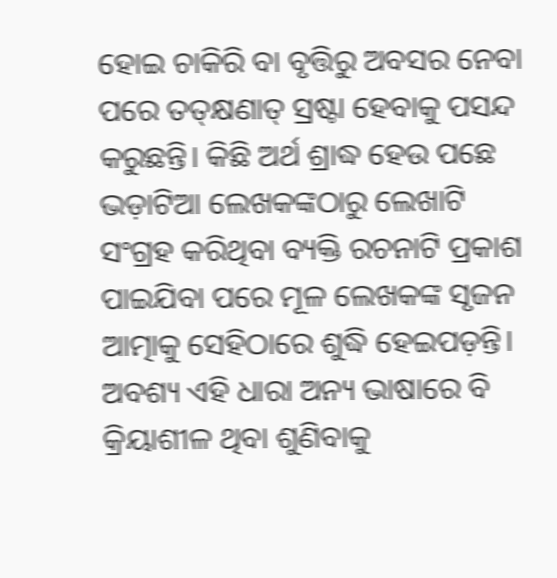ହୋଇ ଚାକିରି ବା ବୃତ୍ତିରୁ ଅବସର ନେବା ପରେ ତତ୍‌କ୍ଷଣାତ୍‌ ସ୍ରଷ୍ଟା ହେବାକୁ ପସନ୍ଦ କରୁଛନ୍ତି। କିଛି ଅର୍ଥ ଶ୍ରାଦ୍ଧ ହେଉ ପଛେ ଭଡ଼ାଟିଆ ଲେଖକଙ୍କଠାରୁ ଲେଖାଟି ସଂଗ୍ରହ କରିଥିବା ବ୍ୟକ୍ତି ରଚନାଟି ପ୍ରକାଶ ପାଇଯିବା ପରେ ମୂଳ ଲେଖକଙ୍କ ସୃଜନ ଆତ୍ମାକୁ ସେହିଠାରେ ଶୁଦ୍ଧି ହେଇପଡ଼ନ୍ତି। ଅବଶ୍ୟ ଏହି ଧାରା ଅନ୍ୟ ଭାଷାରେ ବି କ୍ରିୟାଶୀଳ ଥିବା ଶୁଣିବାକୁ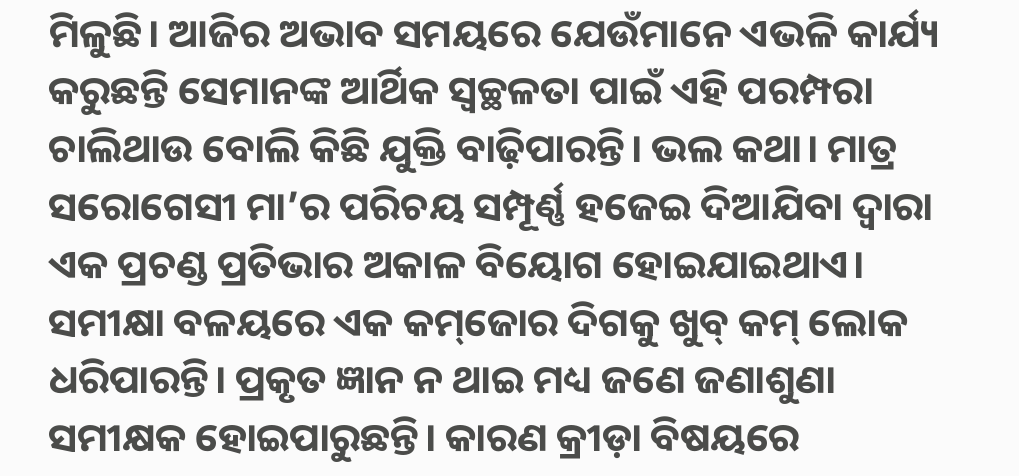ମିଳୁଛି। ଆଜିର ଅଭାବ ସମୟରେ ଯେଉଁମାନେ ଏଭଳି କାର୍ଯ୍ୟ କରୁଛନ୍ତି ସେମାନଙ୍କ ଆର୍ଥିକ ସ୍ବଚ୍ଛଳତା ପାଇଁ ଏହି ପରମ୍ପରା ଚାଲିଥାଉ ବୋଲି କିଛି ଯୁକ୍ତି ବାଢ଼ିପାରନ୍ତି। ଭଲ କଥା। ମାତ୍ର ସରୋଗେସୀ ମା’ର ପରିଚୟ ସମ୍ପୂର୍ଣ୍ଣ ହଜେଇ ଦିଆଯିବା ଦ୍ୱାରା ଏକ ପ୍ରଚଣ୍ଡ ପ୍ରତିଭାର ଅକାଳ ବିୟୋଗ ହୋଇଯାଇଥାଏ।
ସମୀକ୍ଷା ବଳୟରେ ଏକ କମ୍‌ଜୋର ଦିଗକୁ ଖୁବ୍‌ କମ୍‌ ଲୋକ ଧରିପାରନ୍ତି। ପ୍ରକୃତ ଜ୍ଞାନ ନ ଥାଇ ମଧ୍ୟ ଜଣେ ଜଣାଶୁଣା ସମୀକ୍ଷକ ହୋଇପାରୁଛନ୍ତି। କାରଣ କ୍ରୀଡ଼ା ବିଷୟରେ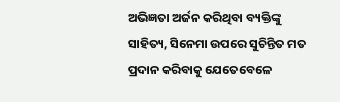ଅଭିଜ୍ଞତା ଅର୍ଜନ କରିଥିବା ବ୍ୟକ୍ତିଙ୍କୁ ସାହିତ୍ୟ, ସିନେମା ଉପରେ ସୁଚିନ୍ତିତ ମତ ପ୍ରଦାନ କରିବାକୁ ଯେତେବେଳେ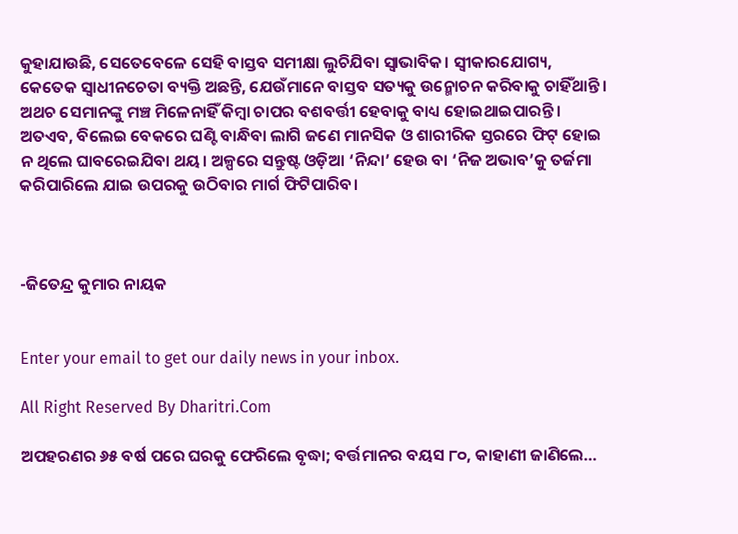କୁହାଯାଉଛି, ସେତେବେଳେ ସେହି ବାସ୍ତବ ସମୀକ୍ଷା ଲୁଚିଯିବା ସ୍ବାଭାବିକ। ସ୍ବୀକାରଯୋଗ୍ୟ, କେତେକ ସ୍ବାଧୀନଚେତା ବ୍ୟକ୍ତି ଅଛନ୍ତି, ଯେଉଁମାନେ ବାସ୍ତବ ସତ୍ୟକୁ ଉନ୍ମୋଚନ କରିବାକୁ ଚାହିଁଥାନ୍ତି। ଅଥଚ ସେମାନଙ୍କୁ ମଞ୍ଚ ମିଳେନାହିଁ କିମ୍ବା ଚାପର ବଶବର୍ତ୍ତୀ ହେବାକୁ ବାଧ୍ୟ ହୋଇଥାଇପାରନ୍ତି। ଅତଏବ, ବିଲେଇ ବେକରେ ଘଣ୍ଟି ବାନ୍ଧିବା ଲାଗି ଜଣେ ମାନସିକ ଓ ଶାରୀରିକ ସ୍ତରରେ ଫିଟ୍‌ ହୋଇ ନ ଥିଲେ ଘାବରେଇଯିବା ଥୟ। ଅଳ୍ପରେ ସନ୍ତୁଷ୍ଟ ଓଡ଼ିଆ ‘ନିନ୍ଦା’ ହେଉ ବା ‘ନିଜ ଅଭାବ’କୁ ତର୍ଜମା କରିପାରିଲେ ଯାଇ ଉପରକୁ ଉଠିବାର ମାର୍ଗ ଫିଟିପାରିବ।



-ଜିତେନ୍ଦ୍ର କୁମାର ନାୟକ


Enter your email to get our daily news in your inbox.

All Right Reserved By Dharitri.Com

ଅପହରଣର ୬୫ ବର୍ଷ ପରେ ଘରକୁ ଫେରିଲେ ବୃଦ୍ଧା; ବର୍ତ୍ତମାନର ବୟସ ୮୦, କାହାଣୀ ଜାଣିଲେ…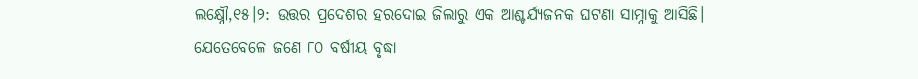ଲକ୍ଷ୍ନୌ,୧୫।୨: ଉତ୍ତର ପ୍ରଦେଶର ହରଦୋଇ ଜିଲାରୁ ଏକ ଆଶ୍ଚର୍ଯ୍ୟଜନକ ଘଟଣା ସାମ୍ନାକୁ ଆସିଛି। ଯେତେବେଳେ ଜଣେ ୮୦ ବର୍ଷୀୟ ବୃଦ୍ଧା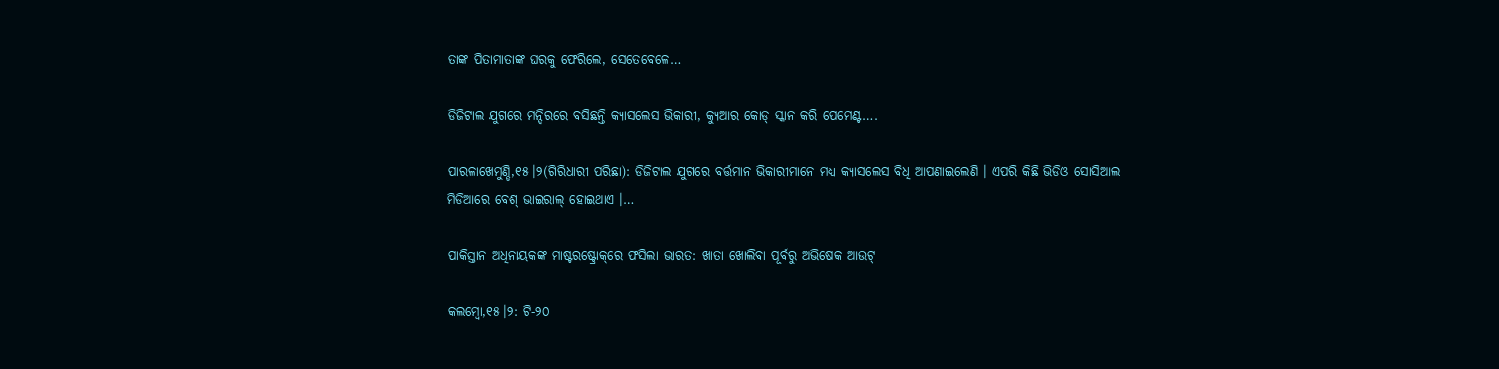ତାଙ୍କ ପିତାମାତାଙ୍କ ଘରକୁ ଫେରିଲେ, ସେତେବେଳେ…

ଡିଜିଟାଲ ଯୁଗରେ ମନ୍ଦିରରେ ବସିଛନ୍ତି କ୍ୟାସଲେସ ଭିକାରୀ, କ୍ୟୁଆର କୋଡ୍ ସ୍କାନ କରି ପେମେଣ୍ଟ….

ପାରଳାଖେମୁଣ୍ଡି,୧୫।୨(ଗିରିଧାରୀ ପରିଛା): ଡିଜିଟାଲ ଯୁଗରେ ବର୍ତ୍ତମାନ ଭିକାରୀମାନେ ମଧ୍ୟ କ୍ୟାସଲେସ ବିଧି ଆପଣାଇଲେଣି । ଏପରି କିଛି ଭିଡିଓ ସୋସିଆଲ ମିଡିଆରେ ବେଶ୍ ଭାଇରାଲ୍ ହୋଇଥାଏ ।…

ପାକିସ୍ତାନ ଅଧିନାୟକଙ୍କ ମାଷ୍ଟରଷ୍ଟ୍ରୋକ୍‌ରେ ଫସିଲା ଭାରତ: ଖାତା ଖୋଲିବା ପୂର୍ବରୁ ଅଭିଷେକ ଆଉଟ୍

କଲମ୍ବୋ,୧୫।୨: ଟି-୨୦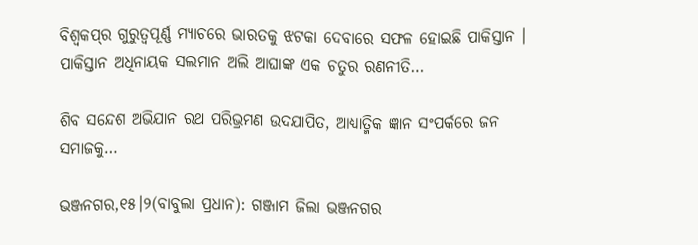ବିଶ୍ୱକପ୍‌ର ଗୁରୁତ୍ୱପୂର୍ଣ୍ଣ ମ୍ୟାଚରେ ଭାରତକୁ ଝଟକା ଦେବାରେ ସଫଳ ହୋଇଛି ପାକିସ୍ତାନ । ପାକିସ୍ତାନ ଅଧିନାୟକ ସଲମାନ ଅଲି ଆଘାଙ୍କ ଏକ ଚତୁର ରଣନୀତି…

ଶିବ ସନ୍ଦେଶ ଅଭିଯାନ ରଥ ପରିଭ୍ରମଣ ଉଦଯାପିତ, ଆଧ୍ୟାତ୍ମିକ ଜ୍ଞାନ ସଂପର୍କରେ ଜନ ସମାଜକୁ…

ଭଞ୍ଜନଗର,୧୫।୨(ବାବୁଲା ପ୍ରଧାନ): ଗଞ୍ଜାମ ଜିଲା ଭଞ୍ଜନଗର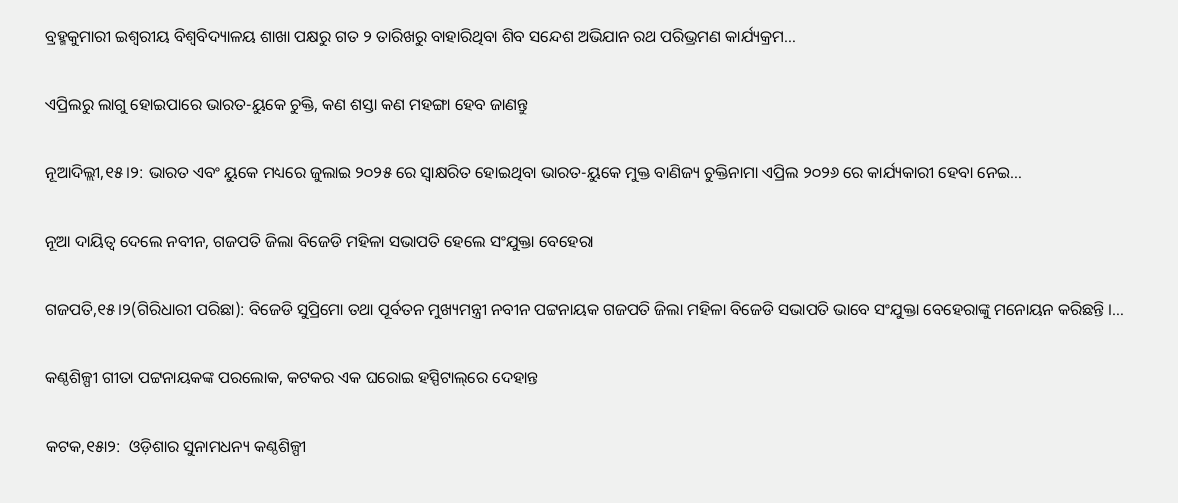ବ୍ରହ୍ମକୁମାରୀ ଇଶ୍ୱରୀୟ ବିଶ୍ଵବିଦ୍ୟାଳୟ ଶାଖା ପକ୍ଷରୁ ଗତ ୨ ତାରିଖରୁ ବାହାରିଥିବା ଶିବ ସନ୍ଦେଶ ଅଭିଯାନ ରଥ ପରିଭ୍ରମଣ କାର୍ଯ୍ୟକ୍ରମ…

ଏପ୍ରିଲରୁ ଲାଗୁ ହୋଇପାରେ ଭାରତ-ୟୁକେ ଚୁକ୍ତି, କଣ ଶସ୍ତା କଣ ମହଙ୍ଗା ହେବ ଜାଣନ୍ତୁ

ନୂଆଦିଲ୍ଲୀ,୧୫।୨: ଭାରତ ଏବଂ ୟୁକେ ମଧ୍ୟରେ ଜୁଲାଇ ୨୦୨୫ ରେ ସ୍ୱାକ୍ଷରିତ ହୋଇଥିବା ଭାରତ-ୟୁକେ ମୁକ୍ତ ବାଣିଜ୍ୟ ଚୁକ୍ତିନାମା ଏପ୍ରିଲ ୨୦୨୬ ରେ କାର୍ଯ୍ୟକାରୀ ହେବା ନେଇ…

ନୂଆ ଦାୟିତ୍ବ ଦେଲେ ନବୀନ, ଗଜପତି ଜିଲା ବିଜେଡି ମହିଳା ସଭାପତି ହେଲେ ସଂଯୁକ୍ତା ବେହେରା

ଗଜପତି,୧୫।୨(ଗିରିଧାରୀ ପରିଛା): ବିଜେଡି ସୁପ୍ରିମୋ ତଥା ପୂର୍ବତନ ମୁଖ୍ୟମନ୍ତ୍ରୀ ନବୀନ ପଟ୍ଟନାୟକ ଗଜପତି ଜିଲା ମହିଳା ବିଜେଡି ସଭାପତି ଭାବେ ସଂଯୁକ୍ତା ବେହେରାଙ୍କୁ ମନୋୟନ କରିଛନ୍ତି ।…

କଣ୍ଠଶିଳ୍ପୀ ଗୀତା ପଟ୍ଟନାୟକଙ୍କ ପରଲୋକ, କଟକର ଏକ ଘରୋଇ ହସ୍ପିଟାଲ୍‌ରେ ଦେହାନ୍ତ

କଟକ,୧୫ା୨:  ଓଡ଼ିଶାର ସୁନାମଧନ୍ୟ କଣ୍ଠଶିଳ୍ପୀ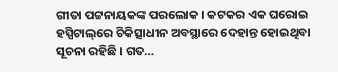ଗୀତା ପଟ୍ଟନାୟକଙ୍କ ପରଲୋକ । କଟକର ଏକ ଘରୋଇ ହସ୍ପିଟାଲ୍‌ରେ ଚିକିତ୍ସାଧୀନ ଅବସ୍ଥାରେ ଦେହାନ୍ତ ହୋଇଥିବା ସୂଚନା ରହିଛି । ଗତ…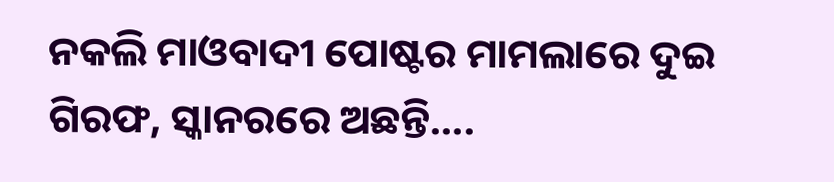ନକଲି ମାଓବାଦୀ ପୋଷ୍ଟର ମାମଲାରେ ଦୁଇ ଗିରଫ, ସ୍କାନରରେ ଅଛନ୍ତି….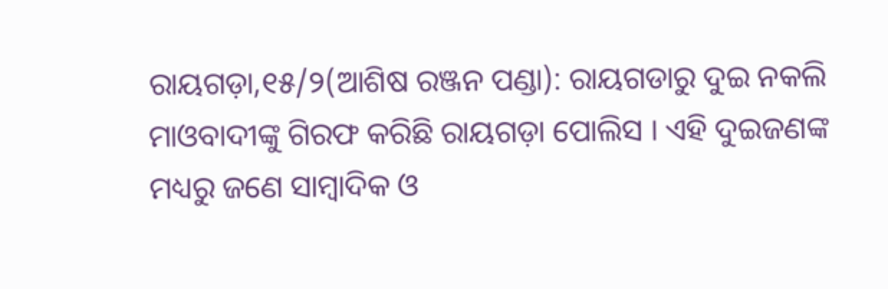ରାୟଗଡ଼ା,୧୫/୨(ଆଶିଷ ରଞ୍ଜନ ପଣ୍ଡା): ରାୟଗଡାରୁ ଦୁଇ ନକଲି ମାଓବାଦୀଙ୍କୁ ଗିରଫ କରିଛି ରାୟଗଡ଼ା ପୋଲିସ । ଏହି ଦୁଇଜଣଙ୍କ ମଧ୍ୟରୁ ଜଣେ ସାମ୍ବାଦିକ ଓ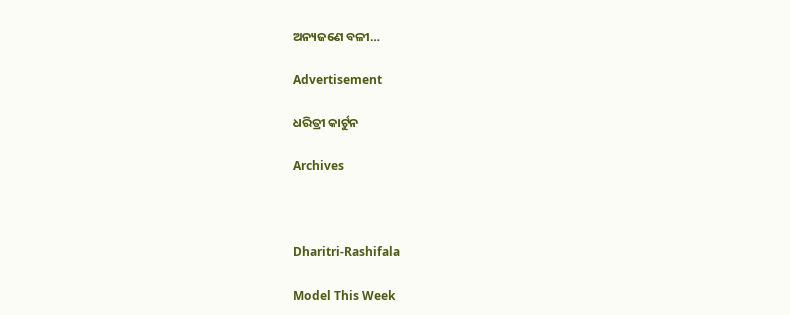ଅନ୍ୟଜଣେ ବଳୀ…

Advertisement

ଧରିତ୍ରୀ କାର୍ଟୁନ

Archives



Dharitri-Rashifala

Model This Week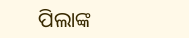ପିଲାଙ୍କ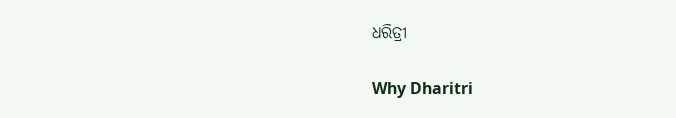ଧରିତ୍ରୀ

Why Dharitri